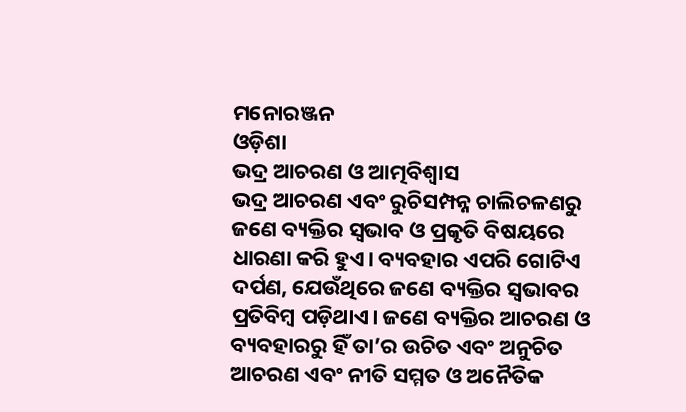ମନୋରଞ୍ଜନ
ଓଡ଼ିଶା
ଭଦ୍ର ଆଚରଣ ଓ ଆତ୍ମବିଶ୍ୱାସ
ଭଦ୍ର ଆଚରଣ ଏବଂ ରୁଚିସମ୍ପନ୍ନ ଚାଲିଚଳଣରୁ ଜଣେ ବ୍ୟକ୍ତିର ସ୍ୱଭାବ ଓ ପ୍ରକୃତି ବିଷୟରେ ଧାରଣା କରି ହୁଏ। ବ୍ୟବହାର ଏପରି ଗୋଟିଏ ଦର୍ପଣ, ଯେଉଁଥିରେ ଜଣେ ବ୍ୟକ୍ତିର ସ୍ୱଭାବର ପ୍ରତିବିମ୍ବ ପଡ଼ିଥାଏ। ଜଣେ ବ୍ୟକ୍ତିର ଆଚରଣ ଓ ବ୍ୟବହାରରୁ ହିଁ ତା’ର ଉଚିତ ଏବଂ ଅନୁଚିତ ଆଚରଣ ଏବଂ ନୀତି ସମ୍ମତ ଓ ଅନୈତିକ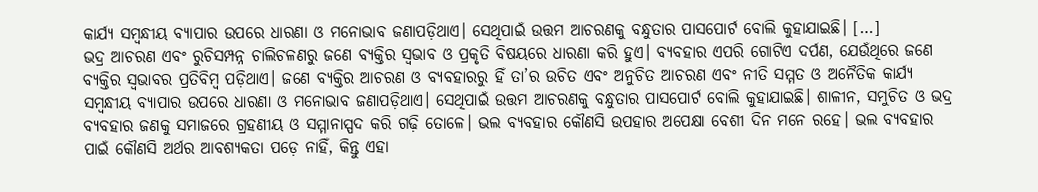କାର୍ଯ୍ୟ ସମ୍ବନ୍ଧୀୟ ବ୍ୟାପାର ଉପରେ ଧାରଣା ଓ ମନୋଭାବ ଜଣାପଡ଼ିଥାଏ। ସେଥିପାଇଁ ଉତ୍ତମ ଆଚରଣକୁ ବନ୍ଧୁତାର ପାସପୋର୍ଟ ବୋଲି କୁହାଯାଇଛି। […]
ଭଦ୍ର ଆଚରଣ ଏବଂ ରୁଚିସମ୍ପନ୍ନ ଚାଲିଚଳଣରୁ ଜଣେ ବ୍ୟକ୍ତିର ସ୍ୱଭାବ ଓ ପ୍ରକୃତି ବିଷୟରେ ଧାରଣା କରି ହୁଏ। ବ୍ୟବହାର ଏପରି ଗୋଟିଏ ଦର୍ପଣ, ଯେଉଁଥିରେ ଜଣେ ବ୍ୟକ୍ତିର ସ୍ୱଭାବର ପ୍ରତିବିମ୍ବ ପଡ଼ିଥାଏ। ଜଣେ ବ୍ୟକ୍ତିର ଆଚରଣ ଓ ବ୍ୟବହାରରୁ ହିଁ ତା’ର ଉଚିତ ଏବଂ ଅନୁଚିତ ଆଚରଣ ଏବଂ ନୀତି ସମ୍ମତ ଓ ଅନୈତିକ କାର୍ଯ୍ୟ ସମ୍ବନ୍ଧୀୟ ବ୍ୟାପାର ଉପରେ ଧାରଣା ଓ ମନୋଭାବ ଜଣାପଡ଼ିଥାଏ। ସେଥିପାଇଁ ଉତ୍ତମ ଆଚରଣକୁ ବନ୍ଧୁତାର ପାସପୋର୍ଟ ବୋଲି କୁହାଯାଇଛି। ଶାଳୀନ, ସମୁଚିତ ଓ ଭଦ୍ର ବ୍ୟବହାର ଜଣକୁ ସମାଜରେ ଗ୍ରହଣୀୟ ଓ ସମ୍ମାନାସ୍ପଦ କରି ଗଢ଼ି ତୋଳେ। ଭଲ ବ୍ୟବହାର କୌଣସି ଉପହାର ଅପେକ୍ଷା ବେଶୀ ଦିନ ମନେ ରହେ। ଭଲ ବ୍ୟବହାର ପାଇଁ କୌଣସି ଅର୍ଥର ଆବଶ୍ୟକତା ପଡ଼େ ନାହିଁ, କିନ୍ତୁ ଏହା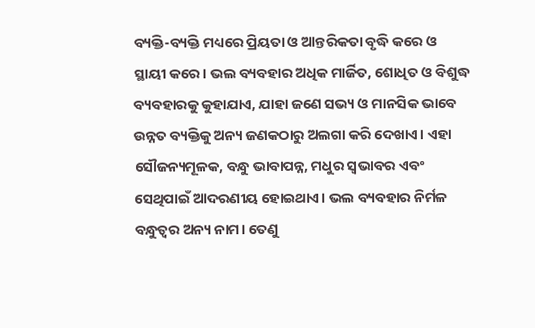ବ୍ୟକ୍ତି-ବ୍ୟକ୍ତି ମଧ୍ୟରେ ପ୍ରିୟତା ଓ ଆନ୍ତରିକତା ବୃଦ୍ଧି କରେ ଓ ସ୍ଥାୟୀ କରେ। ଭଲ ବ୍ୟବହାର ଅଧିକ ମାର୍ଜିତ, ଶୋଧିତ ଓ ବିଶୁଦ୍ଧ ବ୍ୟବହାରକୁ କୁହାଯାଏ, ଯାହା ଜଣେ ସଭ୍ୟ ଓ ମାନସିକ ଭାବେ ଉନ୍ନତ ବ୍ୟକ୍ତିକୁ ଅନ୍ୟ ଜଣକଠାରୁ ଅଲଗା କରି ଦେଖାଏ। ଏହା ସୌଜନ୍ୟମୂଳକ, ବନ୍ଧୁ ଭାବାପନ୍ନ, ମଧୁର ସ୍ୱଭାବର ଏବଂ ସେଥିପାଇଁ ଆଦରଣୀୟ ହୋଇଥାଏ। ଭଲ ବ୍ୟବହାର ନିର୍ମଳ ବନ୍ଧୁତ୍ୱର ଅନ୍ୟ ନାମ। ତେଣୁ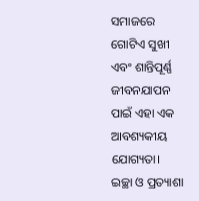ସମାଜରେ ଗୋଟିଏ ସୁଖୀ ଏବଂ ଶାନ୍ତିପୂର୍ଣ୍ଣ ଜୀବନଯାପନ ପାଇଁ ଏହା ଏକ ଆବଶ୍ୟକୀୟ ଯୋଗ୍ୟତା।
ଇଚ୍ଛା ଓ ପ୍ରତ୍ୟାଶା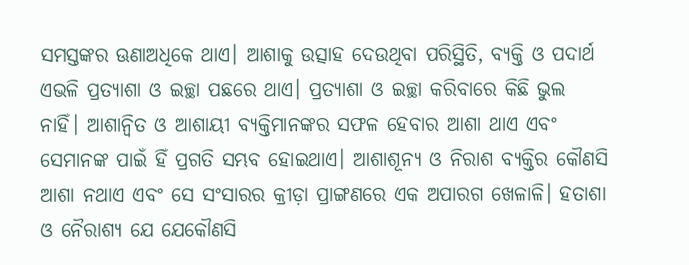ସମସ୍ତଙ୍କର ଊଣାଅଧିକେ ଥାଏ। ଆଶାକୁ ଉତ୍ସାହ ଦେଉଥିବା ପରିସ୍ଥିତି, ବ୍ୟକ୍ତି ଓ ପଦାର୍ଥ ଏଭଳି ପ୍ରତ୍ୟାଶା ଓ ଇଚ୍ଛା ପଛରେ ଥାଏ। ପ୍ରତ୍ୟାଶା ଓ ଇଚ୍ଛା କରିବାରେ କିଛି ଭୁଲ ନାହିଁ। ଆଶାନ୍ୱିତ ଓ ଆଶାୟୀ ବ୍ୟକ୍ତିମାନଙ୍କର ସଫଳ ହେବାର ଆଶା ଥାଏ ଏବଂ ସେମାନଙ୍କ ପାଇଁ ହିଁ ପ୍ରଗତି ସମ୍ଭବ ହୋଇଥାଏ। ଆଶାଶୂନ୍ୟ ଓ ନିରାଶ ବ୍ୟକ୍ତିର କୌଣସି ଆଶା ନଥାଏ ଏବଂ ସେ ସଂସାରର କ୍ରୀଡ଼ା ପ୍ରାଙ୍ଗଣରେ ଏକ ଅପାରଗ ଖେଳାଳି। ହତାଶା ଓ ନୈରାଶ୍ୟ ଯେ ଯେକୌଣସି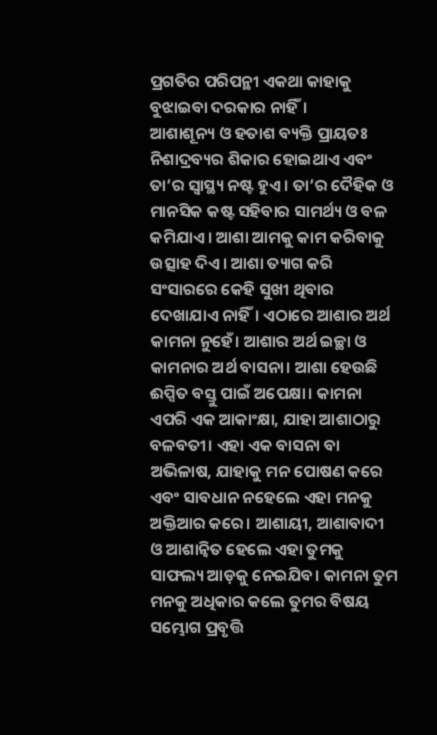ପ୍ରଗତିର ପରିପନ୍ଥୀ ଏକଥା କାହାକୁ ବୁଝାଇବା ଦରକାର ନାହିଁ।
ଆଶାଶୂନ୍ୟ ଓ ହତାଶ ବ୍ୟକ୍ତି ପ୍ରାୟତଃ ନିଶାଦ୍ରବ୍ୟର ଶିକାର ହୋଇଥାଏ ଏବଂ ତା’ର ସ୍ୱାସ୍ଥ୍ୟ ନଷ୍ଟ ହୁଏ। ତା’ର ଦୈହିକ ଓ ମାନସିକ କଷ୍ଟ ସହିବାର ସାମର୍ଥ୍ୟ ଓ ବଳ କମିଯାଏ। ଆଶା ଆମକୁ କାମ କରିବାକୁ ଉତ୍ସାହ ଦିଏ। ଆଶା ତ୍ୟାଗ କରି ସଂସାରରେ କେହି ସୁଖୀ ଥିବାର ଦେଖାଯାଏ ନାହିଁ। ଏଠାରେ ଆଶାର ଅର୍ଥ କାମନା ନୁହେଁ। ଆଶାର ଅର୍ଥ ଇଚ୍ଛା ଓ କାମନାର ଅର୍ଥ ବାସନା। ଆଶା ହେଉଛି ଈପ୍ସିତ ବସ୍ତୁ ପାଇଁ ଅପେକ୍ଷା। କାମନା ଏପରି ଏକ ଆକାଂକ୍ଷା, ଯାହା ଆଶାଠାରୁ ବଳବତୀ। ଏହା ଏକ ବାସନା ବା ଅଭିଳାଷ, ଯାହାକୁ ମନ ପୋଷଣ କରେ ଏବଂ ସାବଧାନ ନହେଲେ ଏହା ମନକୁ ଅକ୍ତିଆର କରେ। ଆଶାୟୀ, ଆଶାବାଦୀ ଓ ଆଶାନ୍ୱିତ ହେଲେ ଏହା ତୁମକୁ ସାଫଲ୍ୟ ଆଡ଼କୁ ନେଇଯିବ। କାମନା ତୁମ ମନକୁ ଅଧିକାର କଲେ ତୁମର ବିଷୟ ସମ୍ଭୋଗ ପ୍ରବୃତ୍ତି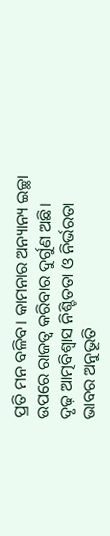ପ୍ରତି ମନ ବଳିବ। କାମନାର ଅନ୍ୟାନ୍ୟ ଇଚ୍ଛା ଉପରେ ରାଜତ୍ୱ କରିବାର ଦୁର୍ଗୁଣ ଅଛି।
ଦୃଢ଼ ଆତ୍ମବିଶ୍ୱାସ ନିଶ୍ଚିତତା ଓ ନିର୍ଭରତା ଭାବର ଅନୁଭୂତି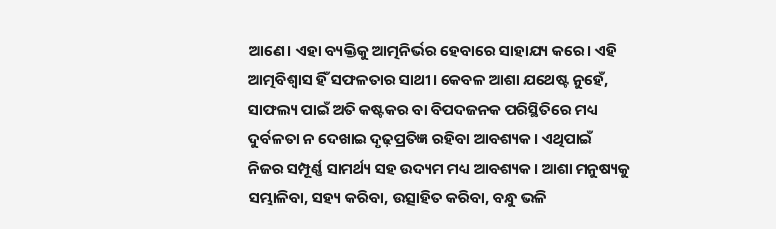ଆଣେ। ଏହା ବ୍ୟକ୍ତିକୁ ଆତ୍ମନିର୍ଭର ହେବାରେ ସାହାଯ୍ୟ କରେ। ଏହି ଆତ୍ମବିଶ୍ୱାସ ହିଁ ସଫଳତାର ସାଥୀ। କେବଳ ଆଶା ଯଥେଷ୍ଟ ନୁହେଁ, ସାଫଲ୍ୟ ପାଇଁ ଅତି କଷ୍ଟକର ବା ବିପଦଜନକ ପରିସ୍ଥିତିରେ ମଧ୍ୟ ଦୁର୍ବଳତା ନ ଦେଖାଇ ଦୃଢ଼ପ୍ରତିଜ୍ଞ ରହିବା ଆବଶ୍ୟକ। ଏଥିପାଇଁ ନିଜର ସମ୍ପୂର୍ଣ୍ଣ ସାମର୍ଥ୍ୟ ସହ ଉଦ୍ୟମ ମଧ୍ୟ ଆବଶ୍ୟକ। ଆଶା ମନୁଷ୍ୟକୁ ସମ୍ଭାଳିବା, ସହ୍ୟ କରିବା, ଉତ୍ସାହିତ କରିବା, ବନ୍ଧୁ ଭଳି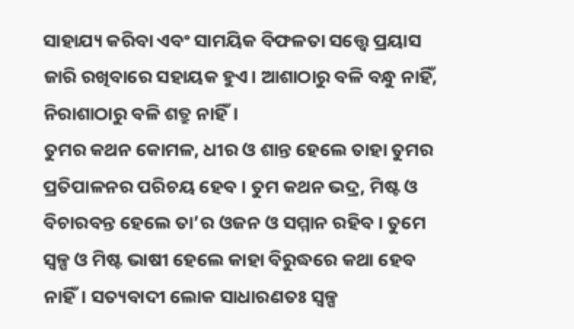ସାହାଯ୍ୟ କରିବା ଏବଂ ସାମୟିକ ବିଫଳତା ସତ୍ତ୍ବେ ପ୍ରୟାସ ଜାରି ରଖିବାରେ ସହାୟକ ହୁଏ। ଆଶାଠାରୁ ବଳି ବନ୍ଧୁ ନାହିଁ, ନିରାଶାଠାରୁ ବଳି ଶତ୍ରୁ ନାହିଁ।
ତୁମର କଥନ କୋମଳ, ଧୀର ଓ ଶାନ୍ତ ହେଲେ ତାହା ତୁମର ପ୍ରତିପାଳନର ପରିଚୟ ହେବ। ତୁମ କଥନ ଭଦ୍ର, ମିଷ୍ଟ ଓ ବିଚାରବନ୍ତ ହେଲେ ତା’ର ଓଜନ ଓ ସମ୍ମାନ ରହିବ। ତୁମେ ସ୍ୱଳ୍ପ ଓ ମିଷ୍ଟ ଭାଷୀ ହେଲେ କାହା ବିରୁଦ୍ଧରେ କଥା ହେବ ନାହିଁ। ସତ୍ୟବାଦୀ ଲୋକ ସାଧାରଣତଃ ସ୍ୱଳ୍ପ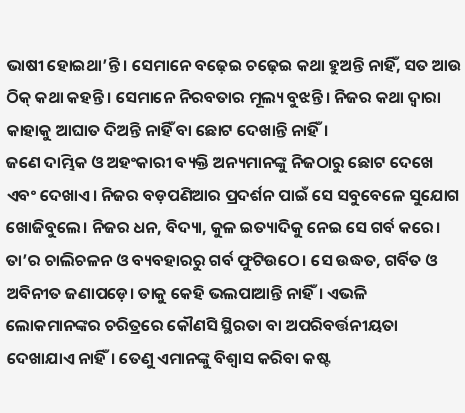ଭାଷୀ ହୋଇଥା’ନ୍ତି। ସେମାନେ ବଢ଼େଇ ଚଢ଼େଇ କଥା ହୁଅନ୍ତି ନାହିଁ, ସତ ଆଉ ଠିକ୍ କଥା କହନ୍ତି। ସେମାନେ ନିରବତାର ମୂଲ୍ୟ ବୁଝନ୍ତି। ନିଜର କଥା ଦ୍ୱାରା କାହାକୁ ଆଘାତ ଦିଅନ୍ତି ନାହିଁ ବା ଛୋଟ ଦେଖାନ୍ତି ନାହିଁ।
ଜଣେ ଦାମ୍ଭିକ ଓ ଅହଂକାରୀ ବ୍ୟକ୍ତି ଅନ୍ୟମାନଙ୍କୁ ନିଜଠାରୁ ଛୋଟ ଦେଖେ ଏବଂ ଦେଖାଏ। ନିଜର ବଡ଼ପଣିଆର ପ୍ରଦର୍ଶନ ପାଇଁ ସେ ସବୁବେଳେ ସୁଯୋଗ ଖୋଜିବୁଲେ। ନିଜର ଧନ, ବିଦ୍ୟା, କୁଳ ଇତ୍ୟାଦିକୁ ନେଇ ସେ ଗର୍ବ କରେ। ତା’ର ଚାଲିଚଳନ ଓ ବ୍ୟବହାରରୁ ଗର୍ବ ଫୁଟିଉଠେ। ସେ ଉଦ୍ଧତ, ଗର୍ବିତ ଓ ଅବିନୀତ ଜଣାପଡ଼େ। ତାକୁ କେହି ଭଲପାଆନ୍ତି ନାହିଁ। ଏଭଳି ଲୋକମାନଙ୍କର ଚରିତ୍ରରେ କୌଣସି ସ୍ଥିରତା ବା ଅପରିବର୍ତ୍ତନୀୟତା ଦେଖାଯାଏ ନାହିଁ। ତେଣୁ ଏମାନଙ୍କୁ ବିଶ୍ୱାସ କରିବା କଷ୍ଟ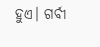ହୁଏ। ଗର୍ବୀ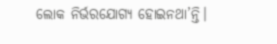ଲୋକ ନିର୍ଭରଯୋଗ୍ୟ ହୋଇନଥା’ନ୍ତି।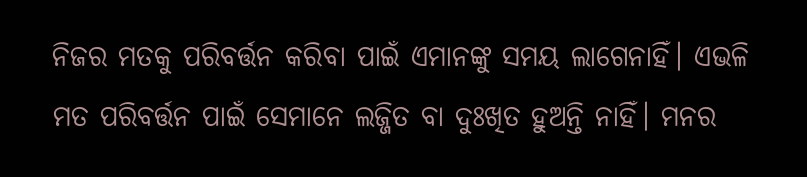ନିଜର ମତକୁ ପରିବର୍ତ୍ତନ କରିବା ପାଇଁ ଏମାନଙ୍କୁ ସମୟ ଲାଗେନାହିଁ। ଏଭଳି ମତ ପରିବର୍ତ୍ତନ ପାଇଁ ସେମାନେ ଲଜ୍ଜିତ ବା ଦୁଃଖିତ ହୁଅନ୍ତି ନାହିଁ। ମନର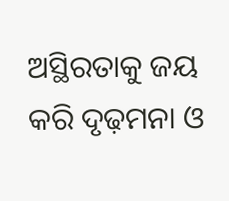ଅସ୍ଥିରତାକୁ ଜୟ କରି ଦୃଢ଼ମନା ଓ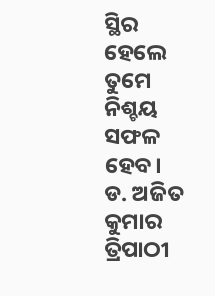ସ୍ଥିର ହେଲେ ତୁମେ ନିଶ୍ଚୟ ସଫଳ ହେବ।
ଡ. ଅଜିତ କୁମାର ତ୍ରିପାଠୀ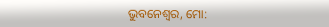ଭୁବନେଶ୍ୱର, ମୋ: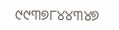୯୯୩୭୮୪୪୩୪୭